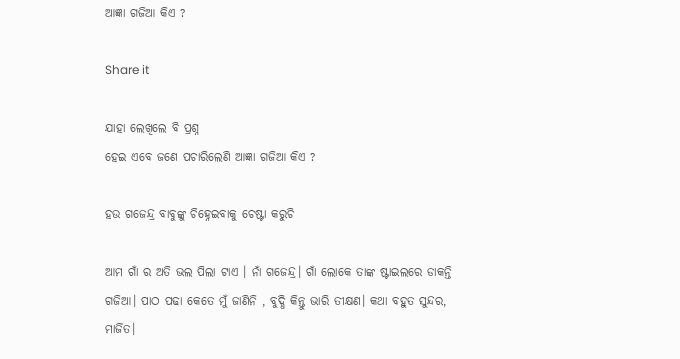ଆଜ୍ଞା ଗଜିଆ କିଏ ?

Share it

ଯାହା ଲେଖିଲେ ବି ପ୍ରଶ୍ନ
ହେଇ ଏବେ ଜଣେ ପଚାରିଲେଣି ଆଜ୍ଞା ଗଜିଆ କିଏ ?

ହଉ ଗଜେନ୍ଦ୍ର ବାବୁଙ୍କୁ ଚିହ୍ନେଇବାକୁ ଚେଷ୍ଟା କରୁଚି

ଆମ ଗାଁ ର ଅତି ଭଲ ପିଲା ଟାଏ । ନାଁ ଗଜେନ୍ଦ୍ର। ଗାଁ ଲୋକେ ତାଙ୍କ ଷ୍ଟାଇଲରେ ଡାକନ୍ତି ଗଜିଆ। ପାଠ ପଢା କେତେ ମୁଁ ଜାଣିନି , ବୁଦ୍ଧି କିନ୍ତୁ ଭାରି ତୀକ୍ଷଣ। କଥା ବହୁତ ସୁନ୍ଦର, ମାର୍ଜିତ।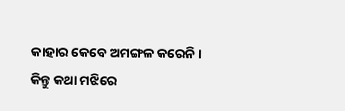କାହାର କେବେ ଅମଙ୍ଗଳ କରେନି। କିନ୍ତୁ କଥା ମଝିରେ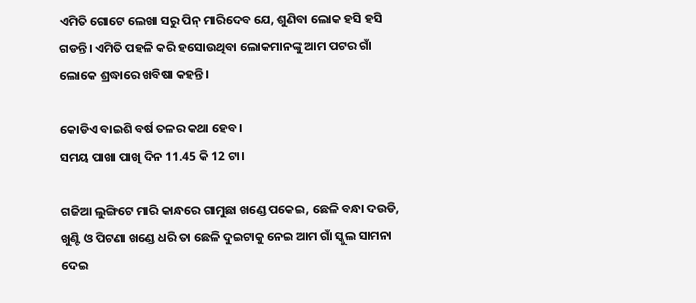ଏମିତି ଗୋଟେ ଲେଖା ସରୁ ପିନ୍ ମାରିଦେବ ଯେ, ଶୁଣିବା ଲୋକ ହସି ହସି ଗଡନ୍ତି। ଏମିତି ପହଳି କରି ହସୋଉଥିବା ଲୋକମାନଙ୍କୁ ଆମ ପଟର ଗାଁ ଲୋକେ ଶ୍ରଦ୍ଧାରେ ଖବିଷା କହନ୍ତି।

କୋଡିଏ ବାଇଶି ବର୍ଷ ତଳର କଥା ହେବ।
ସମୟ ପାଖା ପାଖି ଦିନ 11.45 କି 12 ଟା।

ଗଜିଆ ଲୁଙ୍ଗିଟେ ମାରି କାନ୍ଧରେ ଗାମୁଛା ଖଣ୍ଡେ ପକେଇ, ଛେଳି ବନ୍ଧା ଦଉଡି, ଖୁଣ୍ଟି ଓ ପିଟଣା ଖଣ୍ଡେ ଧରି ତା ଛେଳି ଦୁଇଟାକୁ ନେଇ ଆମ ଗାଁ ସ୍କୁଲ ସାମନା ଦେଇ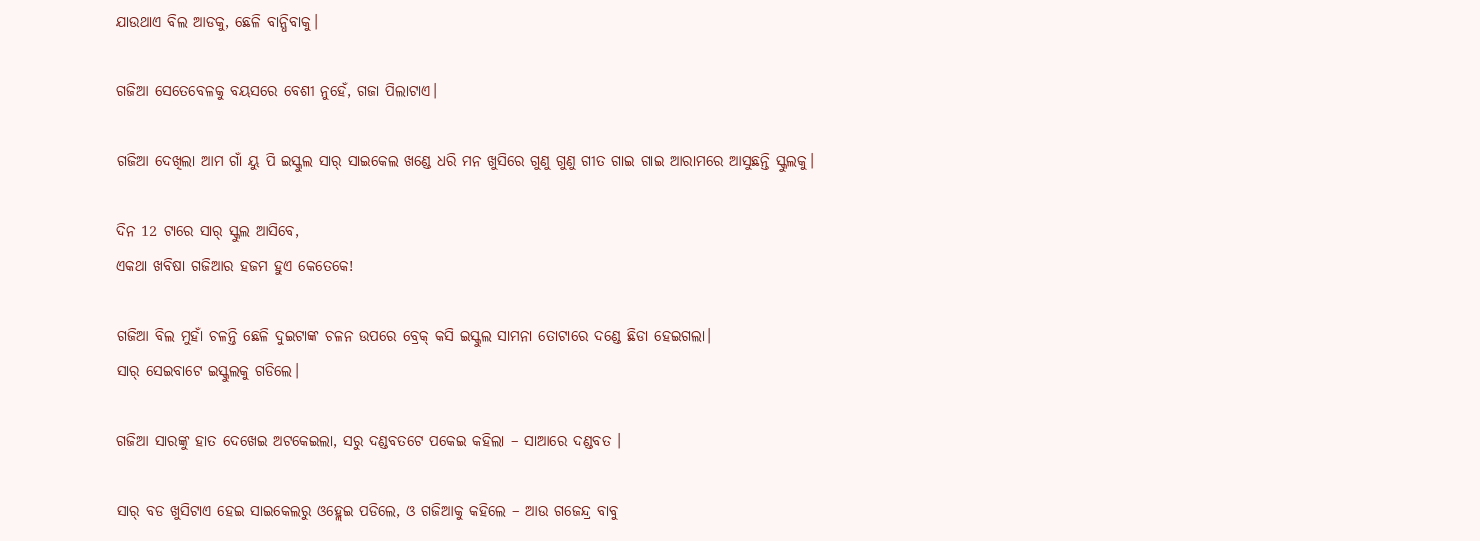ଯାଉଥାଏ ବିଲ ଆଡକୁ, ଛେଳି ବାନ୍ଧିବାକୁ।

ଗଜିଆ ସେତେବେଳକୁ ବୟସରେ ବେଶୀ ନୁହେଁ, ଗଜା ପିଲାଟାଏ।

ଗଜିଆ ଦେଖିଲା ଆମ ଗାଁ ୟୁ ପି ଇସ୍କୁଲ ସାର୍ ସାଇକେଲ ଖଣ୍ଡେ ଧରି ମନ ଖୁସିରେ ଗୁଣୁ ଗୁଣୁ ଗୀତ ଗାଇ ଗାଇ ଆରାମରେ ଆସୁଛନ୍ତି ସ୍କୁଲକୁ।

ଦିନ 12 ଟାରେ ସାର୍ ସ୍କୁଲ ଆସିବେ,
ଏକଥା ଖବିଷା ଗଜିଆର ହଜମ ହୁଏ କେତେକେ!

ଗଜିଆ ବିଲ ମୁହାଁ ଚଳନ୍ତି ଛେଳି ଦୁଇଟାଙ୍କ ଚଳନ ଉପରେ ବ୍ରେକ୍ କସି ଇସ୍କୁଲ ସାମନା ତୋଟାରେ ଦଣ୍ଡେ ଛିଡା ହେଇଗଲା।
ସାର୍ ସେଇବାଟେ ଇସ୍କୁଲକୁ ଗଡିଲେ।

ଗଜିଆ ସାରଙ୍କୁ ହାତ ଦେଖେଇ ଅଟକେଇଲା, ସରୁ ଦଣ୍ଡବତଟେ ପକେଇ କହିଲା – ସାଆରେ ଦଣ୍ଡବତ ।

ସାର୍ ବଡ ଖୁସିଟାଏ ହେଇ ସାଇକେଲରୁ ଓହ୍ଲେଇ ପଡିଲେ, ଓ ଗଜିଆକୁ କହିଲେ – ଆଉ ଗଜେନ୍ଦ୍ର ବାବୁ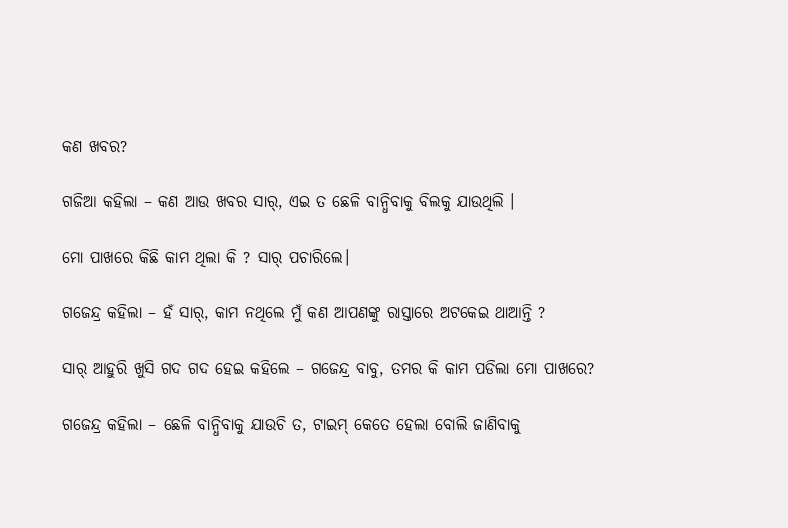କଣ ଖବର?

ଗଜିଆ କହିଲା – କଣ ଆଉ ଖବର ସାର୍, ଏଇ ତ ଛେଳି ବାନ୍ଧିବାକୁ ବିଲକୁ ଯାଉଥିଲି ।

ମୋ ପାଖରେ କିଛି କାମ ଥିଲା କି ? ସାର୍ ପଚାରିଲେ।

ଗଜେନ୍ଦ୍ର କହିଲା – ହଁ ସାର୍, କାମ ନଥିଲେ ମୁଁ କଣ ଆପଣଙ୍କୁ ରାସ୍ତାରେ ଅଟକେଇ ଥାଆନ୍ତି ?

ସାର୍ ଆହୁରି ଖୁସି ଗଦ ଗଦ ହେଇ କହିଲେ – ଗଜେନ୍ଦ୍ର ବାବୁ, ତମର କି କାମ ପଡିଲା ମୋ ପାଖରେ?

ଗଜେନ୍ଦ୍ର କହିଲା – ଛେଳି ବାନ୍ଧିବାକୁ ଯାଉଚି ତ, ଟାଇମ୍ କେତେ ହେଲା ବୋଲି ଜାଣିବାକୁ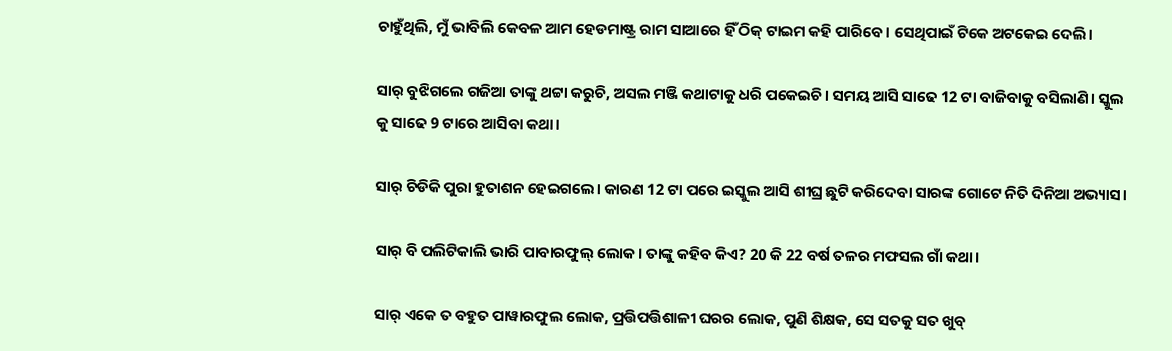ଚାହୁଁଥିଲି, ମୁଁ ଭାବିଲି କେବଳ ଆମ ହେଡମାଷ୍ଟ୍ର ରାମ ସାଆରେ ହିଁ ଠିକ୍ ଟାଇମ କହି ପାରିବେ। ସେଥିପାଇଁ ଟିକେ ଅଟକେଇ ଦେଲି।

ସାର୍ ବୁଝିଗଲେ ଗଜିଆ ତାଙ୍କୁ ଥଟ୍ଟା କରୁଚି, ଅସଲ ମଞ୍ଜି କଥାଟାକୁ ଧରି ପକେଇଚି। ସମୟ ଆସି ସାଢେ 12 ଟା ବାଜିବାକୁ ବସିଲାଣି। ସ୍କୁଲ କୁ ସାଢେ 9 ଟାରେ ଆସିବା କଥା।

ସାର୍ ଚିଡିକି ପୁରା ହୁତାଶନ ହେଇଗଲେ। କାରଣ 12 ଟା ପରେ ଇସ୍କୁଲ ଆସି ଶୀଘ୍ର ଛୁଟି କରିଦେବା ସାରଙ୍କ ଗୋଟେ ନିତି ଦିନିଆ ଅଭ୍ୟାସ।

ସାର୍ ବି ପଲିଟିକାଲି ଭାରି ପାବାରଫୁଲ୍ ଲୋକ। ତାଙ୍କୁ କହିବ କିଏ? 20 କି 22 ବର୍ଷ ତଳର ମଫସଲ ଗାଁ କଥା।

ସାର୍ ଏକେ ତ ବହୁତ ପାୱାରଫୁଲ ଲୋକ, ପ୍ରତ୍ତିପତ୍ତିଶାଳୀ ଘରର ଲୋକ, ପୁଣି ଶିକ୍ଷକ, ସେ ସତକୁ ସତ ଖୁବ୍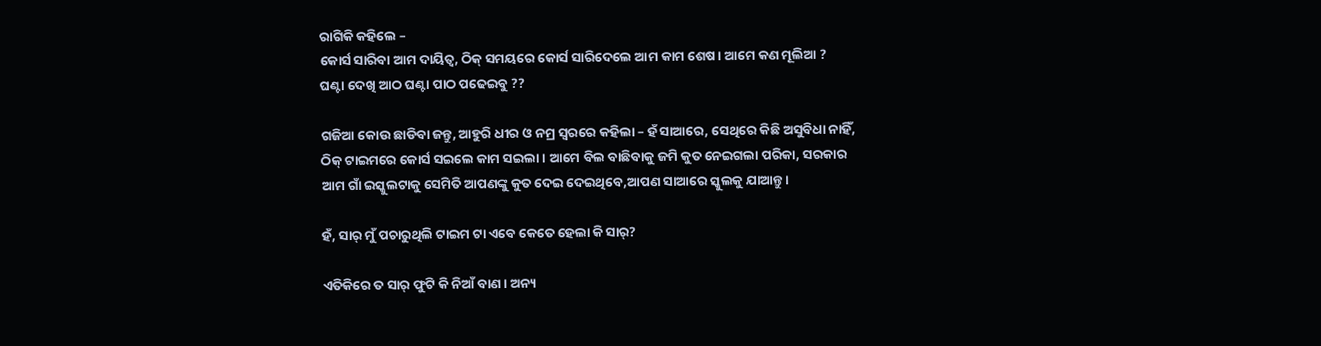ରାଗିକି କହିଲେ –
କୋର୍ସ ସାରିବା ଆମ ଦାୟିତ୍ୱ, ଠିକ୍ ସମୟରେ କୋର୍ସ ସାରିଦେଲେ ଆମ କାମ ଶେଷ। ଆମେ କଣ ମୂଲିଆ ? ଘଣ୍ଟା ଦେଖି ଆଠ ଘଣ୍ଟା ପାଠ ପଢେଇବୁ ??

ଗଜିଆ କୋଉ ଛାଡିବା ଜନ୍ତୁ, ଆହୁରି ଧୀର ଓ ନମ୍ର ସ୍ୱରରେ କହିଲା – ହଁ ସାଆରେ, ସେଥିରେ କିଛି ଅସୁବିଧା ନାହିଁ, ଠିକ୍ ଟାଇମରେ କୋର୍ସ ସଇଲେ କାମ ସଇଲା। ଆମେ ବିଲ ବାଛିବାକୁ ଜମି କୁତ ନେଇଗଲା ପରିକା, ସରକାର ଆମ ଗାଁ ଇସ୍କୁଲଟାକୁ ସେମିତି ଆପଣଙ୍କୁ କୁତ ଦେଇ ଦେଇଥିବେ,ଆପଣ ସାଆରେ ସ୍କୁଲକୁ ଯାଆନ୍ତୁ।

ହଁ, ସାର୍ ମୁଁ ପଚାରୁଥିଲି ଟାଇମ ଟା ଏବେ କେତେ ହେଲା କି ସାର୍?

ଏତିକିରେ ତ ସାର୍ ଫୁଟି କି ନିଆଁ ବାଣ। ଅନ୍ୟ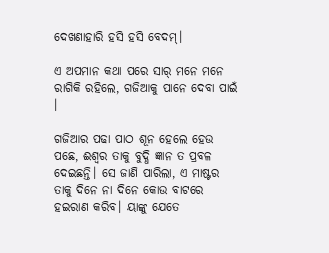ଦେଖଣାହାରି ହସି ହସି ବେଦମ୍।

ଏ ଅପମାନ କଥା ପରେ ସାର୍ ମନେ ମନେ ରାଗିକି ରହିଲେ, ଗଜିଆକୁ ପାନେ ଦେବା ପାଇଁ ।

ଗଜିଆର ପଢା ପାଠ ଶୂନ ହେଲେ ହେଉ ପଛେ, ଈଶ୍ୱର ତାକୁ ବୁଦ୍ଧି ଜ୍ଞାନ ତ ପ୍ରବଳ ଦେଇଛନ୍ତି। ସେ ଜାଣି ପାରିଲା, ଏ ମାଷ୍ଟର ତାକୁ ଦିନେ ନା ଦିନେ କୋଉ ବାଟରେ ହଇରାଣ କରିବ। ୟାଙ୍କୁ ଯେତେ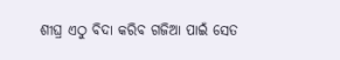ଶୀଘ୍ର ଏଠୁ ବିଦା କରିବ ଗଜିଆ ପାଇଁ ସେତ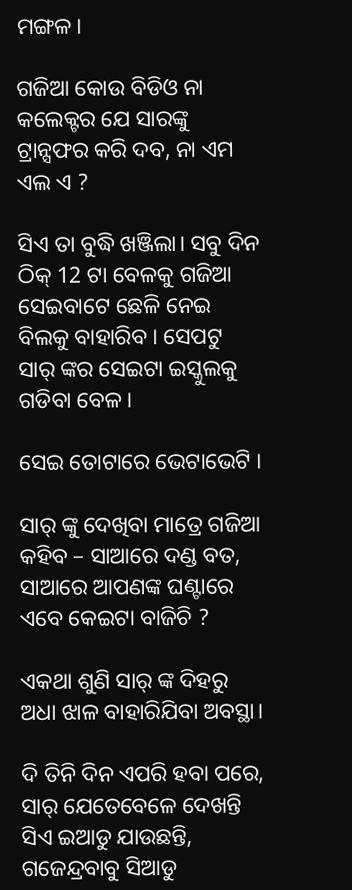ମଙ୍ଗଳ।

ଗଜିଆ କୋଉ ବିଡିଓ ନା କଲେକ୍ଟର ଯେ ସାରଙ୍କୁ ଟ୍ରାନ୍ସଫର କରି ଦବ, ନା ଏମ ଏଲ ଏ ?

ସିଏ ତା ବୁଦ୍ଧି ଖଞ୍ଜିଲା। ସବୁ ଦିନ ଠିକ୍ 12 ଟା ବେଳକୁ ଗଜିଆ ସେଇବାଟେ ଛେଳି ନେଇ ବିଲକୁ ବାହାରିବ । ସେପଟୁ ସାର୍ ଙ୍କର ସେଇଟା ଇସ୍କୁଲକୁ ଗଡିବା ବେଳ।

ସେଇ ତୋଟାରେ ଭେଟାଭେଟି ।

ସାର୍ ଙ୍କୁ ଦେଖିବା ମାତ୍ରେ ଗଜିଆ କହିବ – ସାଆରେ ଦଣ୍ଡ ବତ, ସାଆରେ ଆପଣଙ୍କ ଘଣ୍ଟାରେ ଏବେ କେଇଟା ବାଜିଚି ?

ଏକଥା ଶୁଣି ସାର୍ ଙ୍କ ଦିହରୁ ଅଧା ଝାଳ ବାହାରିଯିବା ଅବସ୍ଥା।

ଦି ତିନି ଦିନ ଏପରି ହବା ପରେ, ସାର୍ ଯେତେବେଳେ ଦେଖନ୍ତି ସିଏ ଇଆଡୁ ଯାଉଛନ୍ତି, ଗଜେନ୍ଦ୍ରବାବୁ ସିଆଡୁ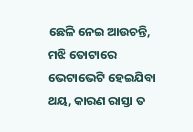ଛେଳି ନେଇ ଆଉଚନ୍ତି, ମଝି ତୋଟାରେ ଭେଟାଭେଟି ହେଇଯିବା ଥୟ, କାରଣ ରାସ୍ତା ତ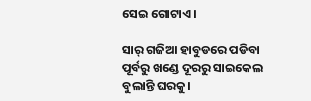ସେଇ ଗୋଟାଏ ।

ସାର୍ ଗଜିଆ ହାବୁଡରେ ପଡିବା ପୂର୍ବରୁ ଖଣ୍ଡେ ଦୂରରୁ ସାଇକେଲ ବୁଲାନ୍ତି ଘରକୁ।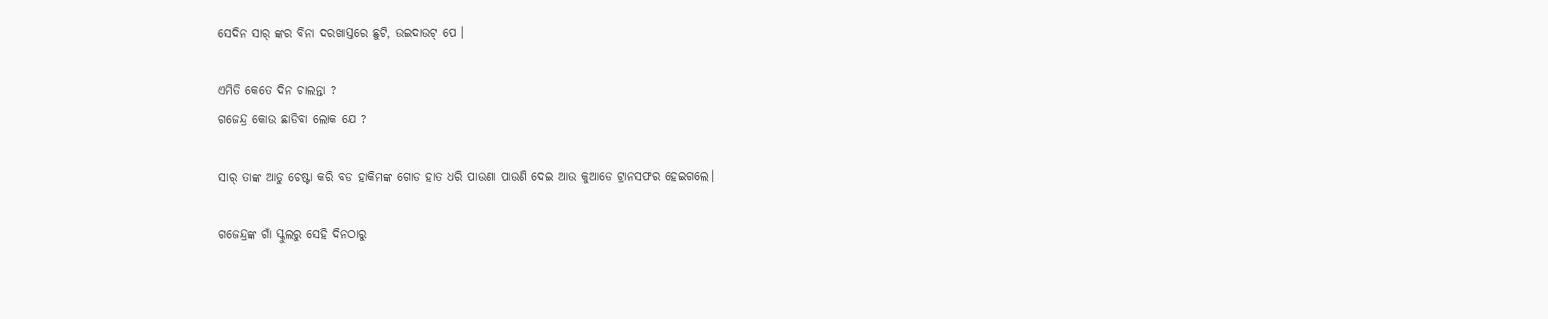ସେଦିନ ସାର୍ ଙ୍କର ବିନା ଦରଖାସ୍ତରେ ଛୁଟି, ଉଇଦାଉଟ୍ ପେ ।

ଏମିତି କେତେ ଦିନ ଚାଲନ୍ତା ?
ଗଜେନ୍ଦ୍ର କୋଉ ଛାଡିବା ଲୋକ ଯେ ?

ସାର୍ ତାଙ୍କ ଆଡୁ ଚେଷ୍ଟା କରି ବଡ ହାକିମଙ୍କ ଗୋଡ ହାତ ଧରି ପାଉଣା ପାଉଣି ଦେଇ ଆଉ କୁଆଡେ ଟ୍ରାନସଫର ହେଇଗଲେ।

ଗଜେନ୍ଦ୍ରଙ୍କ ଗାଁ ସ୍କୁଲରୁ ସେହି ଦିନଠାରୁ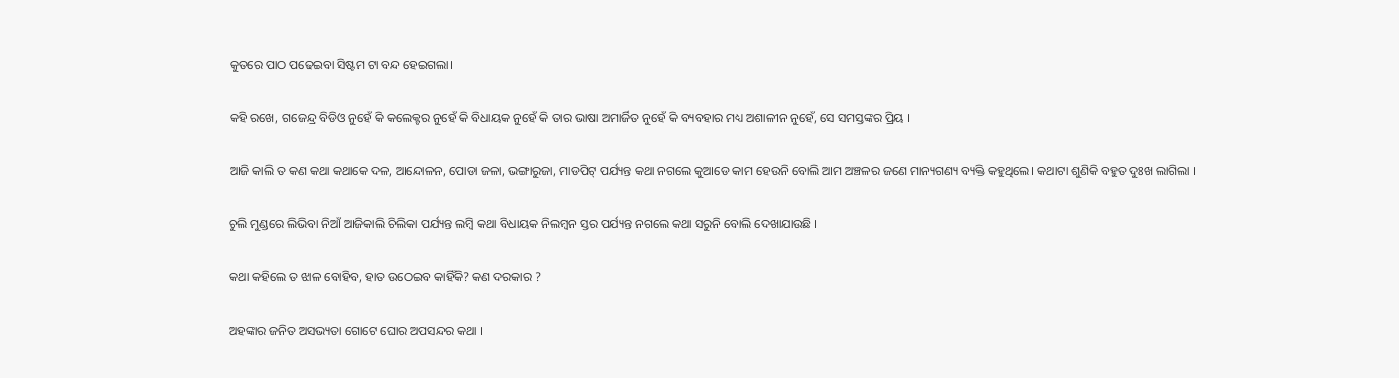କୁତରେ ପାଠ ପଢେଇବା ସିଷ୍ଟମ ଟା ବନ୍ଦ ହେଇଗଲା।

କହି ରଖେ, ଗଜେନ୍ଦ୍ର ବିଡିଓ ନୁହେଁ କି କଲେକ୍ଟର ନୁହେଁ କି ବିଧାୟକ ନୁହେଁ କି ତାର ଭାଷା ଅମାର୍ଜିତ ନୁହେଁ କି ବ୍ୟବହାର ମଧ୍ୟ ଅଶାଳୀନ ନୁହେଁ, ସେ ସମସ୍ତଙ୍କର ପ୍ରିୟ ।

ଆଜି କାଲି ତ କଣ କଥା କଥାକେ ଦଳ, ଆନ୍ଦୋଳନ, ପୋଡା ଜଳା, ଭଙ୍ଗାରୁଜା, ମାଡପିଟ୍ ପର୍ଯ୍ୟନ୍ତ କଥା ନଗଲେ କୁଆଡେ କାମ ହେଉନି ବୋଲି ଆମ ଅଞ୍ଚଳର ଜଣେ ମାନ୍ୟଗଣ୍ୟ ବ୍ୟକ୍ତି କହୁଥିଲେ। କଥାଟା ଶୁଣିକି ବହୁତ ଦୁଃଖ ଲାଗିଲା ।

ଚୁଲି ମୁଣ୍ଡରେ ଲିଭିବା ନିଆଁ ଆଜିକାଲି ଚିଲିକା ପର୍ଯ୍ୟନ୍ତ ଲମ୍ୱି କଥା ବିଧାୟକ ନିଲମ୍ୱନ ସ୍ତର ପର୍ଯ୍ୟନ୍ତ ନଗଲେ କଥା ସରୁନି ବୋଲି ଦେଖାଯାଉଛି ।

କଥା କହିଲେ ତ ଝାଳ ବୋହିବ, ହାତ ଉଠେଇବ କାହିଁକି? କଣ ଦରକାର ?

ଅହଙ୍କାର ଜନିତ ଅସଭ୍ୟତା ଗୋଟେ ଘୋର ଅପସନ୍ଦର କଥା ।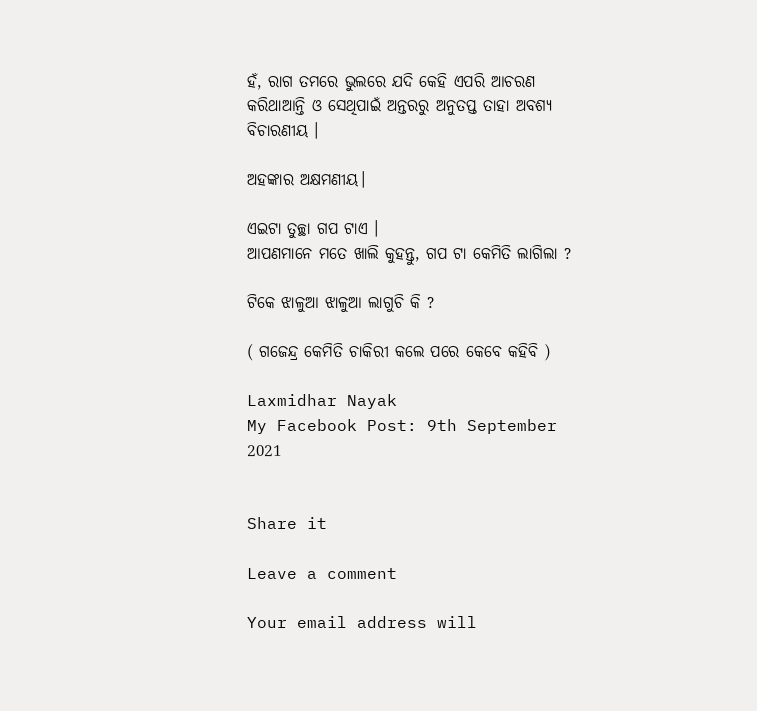ହଁ, ରାଗ ତମରେ ଭୁଲରେ ଯଦି କେହି ଏପରି ଆଚରଣ କରିଥାଆନ୍ତି ଓ ସେଥିପାଇଁ ଅନ୍ତରରୁ ଅନୁତପ୍ତ ତାହା ଅବଶ୍ୟ ବିଚାରଣୀୟ ।

ଅହଙ୍କାର ଅକ୍ଷମଣୀୟ।

ଏଇଟା ତୁଚ୍ଛା ଗପ ଟାଏ ।
ଆପଣମାନେ ମତେ ଖାଲି କୁହନ୍ତୁ, ଗପ ଟା କେମିତି ଲାଗିଲା ?

ଟିକେ ଝାଳୁଆ ଝାଳୁଆ ଲାଗୁଚି କି ?

( ଗଜେନ୍ଦ୍ର କେମିତି ଚାକିରୀ କଲେ ପରେ କେବେ କହିବି )

Laxmidhar Nayak
My Facebook Post: 9th September 2021


Share it

Leave a comment

Your email address will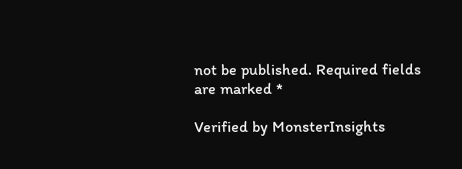not be published. Required fields are marked *

Verified by MonsterInsights